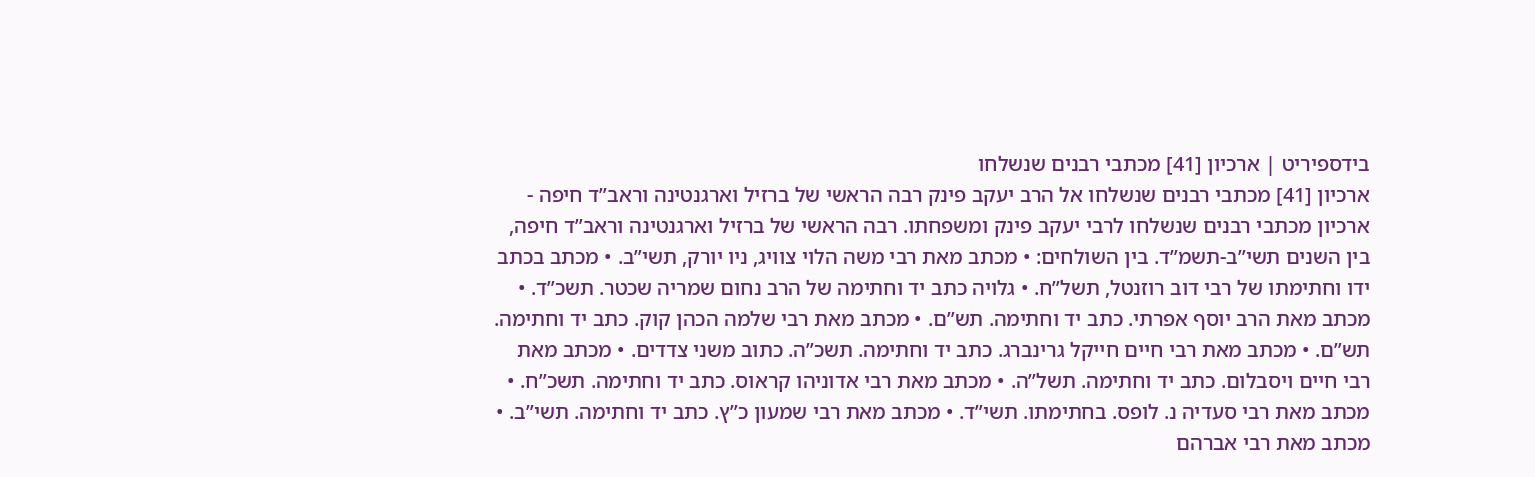בידספיריט | ארכיון [41] מכתבי רבנים שנשלחו
ארכיון [41] מכתבי רבנים שנשלחו אל הרב יעקב פינק רבה הראשי של ברזיל וארגנטינה וראב”ד חיפה - ארכיון מכתבי רבנים שנשלחו לרבי יעקב פינק ומשפחתו. רבה הראשי של ברזיל וארגנטינה וראב”ד חיפה, בין השנים תשי”ב-תשמ”ד. בין השולחים: • מכתב מאת רבי משה הלוי צוויג, ניו יורק, תשי”ב. • מכתב בכתב ידו וחתימתו של רבי דוב רוזנטל, תשל”ח. • גלויה כתב יד וחתימה של הרב נחום שמריה שכטר. תשכ”ד. • מכתב מאת הרב יוסף אפרתי. כתב יד וחתימה. תש”ם. • מכתב מאת רבי שלמה הכהן קוק. כתב יד וחתימה. תש”ם. • מכתב מאת רבי חיים חייקל גרינברג. כתב יד וחתימה. תשכ”ה. כתוב משני צדדים. • מכתב מאת רבי חיים ויסבלום. כתב יד וחתימה. תשל”ה. • מכתב מאת רבי אדוניהו קראוס. כתב יד וחתימה. תשכ”ח. • מכתב מאת רבי סעדיה נ. לופס. בחתימתו. תשי”ד. • מכתב מאת רבי שמעון כ”ץ. כתב יד וחתימה. תשי”ב. • מכתב מאת רבי אברהם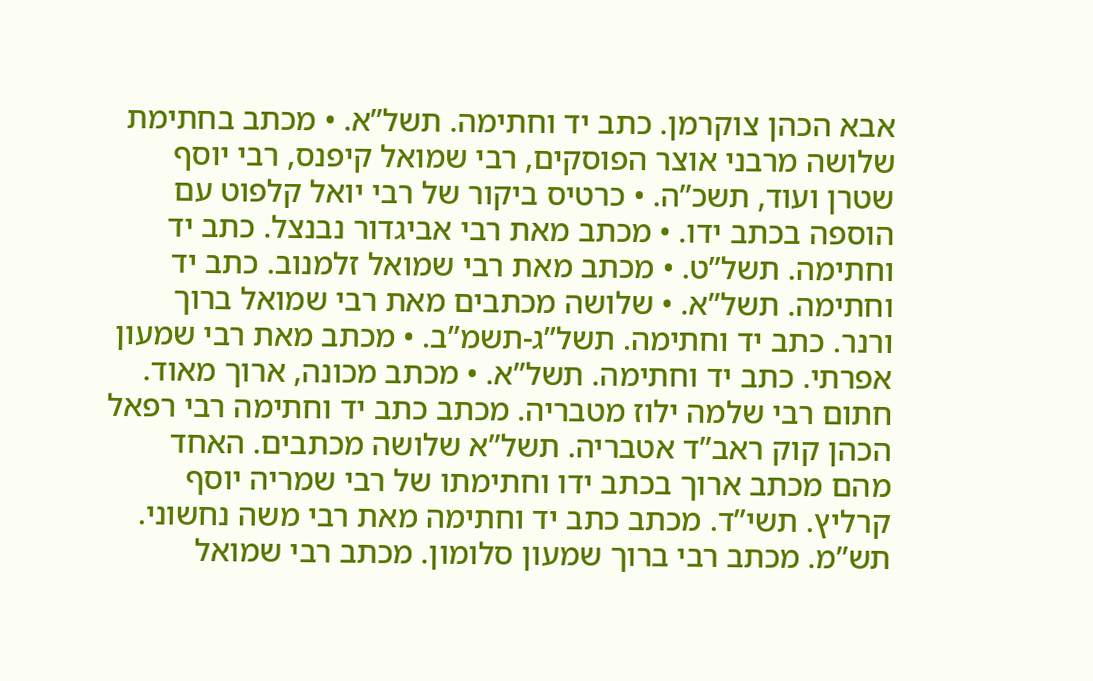אבא הכהן צוקרמן. כתב יד וחתימה. תשל”א. • מכתב בחתימת שלושה מרבני אוצר הפוסקים, רבי שמואל קיפנס, רבי יוסף שטרן ועוד, תשכ”ה. • כרטיס ביקור של רבי יואל קלפוט עם הוספה בכתב ידו. • מכתב מאת רבי אביגדור נבנצל. כתב יד וחתימה. תשל”ט. • מכתב מאת רבי שמואל זלמנוב. כתב יד וחתימה. תשל”א. • שלושה מכתבים מאת רבי שמואל ברוך ורנר. כתב יד וחתימה. תשל”ג-תשמ”ב. • מכתב מאת רבי שמעון אפרתי. כתב יד וחתימה. תשל”א. • מכתב מכונה, ארוך מאוד. חתום רבי שלמה ילוז מטבריה. מכתב כתב יד וחתימה רבי רפאל הכהן קוק ראב”ד אטבריה. תשל”א שלושה מכתבים. האחד מהם מכתב ארוך בכתב ידו וחתימתו של רבי שמריה יוסף קרליץ. תשי”ד. מכתב כתב יד וחתימה מאת רבי משה נחשוני. תש”מ. מכתב רבי ברוך שמעון סלומון. מכתב רבי שמואל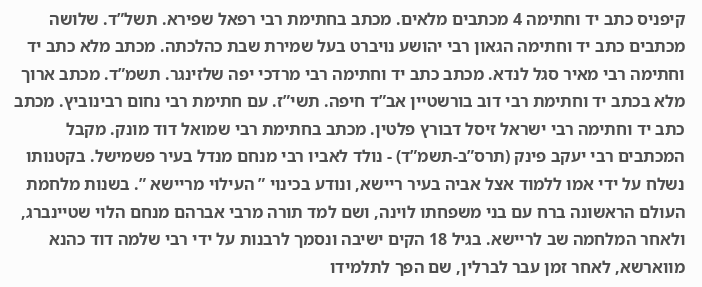קיפניס כתב יד וחתימה 4 מכתבים מלאים. מכתב בחתימת רבי רפאל שפירא. תשל”ד. שלושה מכתבים כתב יד וחתימה הגאון רבי יהושע נויברט בעל שמירת שבת כהלכתה. מכתב מלא כתב יד וחתימה רבי מאיר סגל לנדא. מכתב כתב יד וחתימה רבי מרדכי יפה שלזינגר. תשמ”ד. מכתב ארוך מלא בכתב יד וחתימת רבי דוב בורשטיין אב”ד חיפה. תשי”ז. עם חתימת רבי נחום רבינוביץ. מכתב כתב יד וחתימה רבי ישראל זיסל דבורץ פלטין. מכתב בחתימת רבי שמואל דוד מונק. מקבל המכתבים רבי יעקב פינק (תרס”ב-תשמ”ד) - נולד לאביו רבי מנחם מנדל בעיר פשמישל. בקטנותו נשלח על ידי אמו ללמוד אצל אביה בעיר ריישא, ונודע בכינוי ” העילוי מריישא ”. בשנות מלחמת העולם הראשונה ברח עם בני משפחתו לוינה, ושם למד תורה מרבי אברהם מנחם הלוי שטיינברג, ולאחר המלחמה שב לריישא. בגיל 18 הקים ישיבה ונסמך לרבנות על ידי רבי שלמה דוד כהנא מווארשא, לאחר זמן עבר לברלין, שם הפך לתלמידו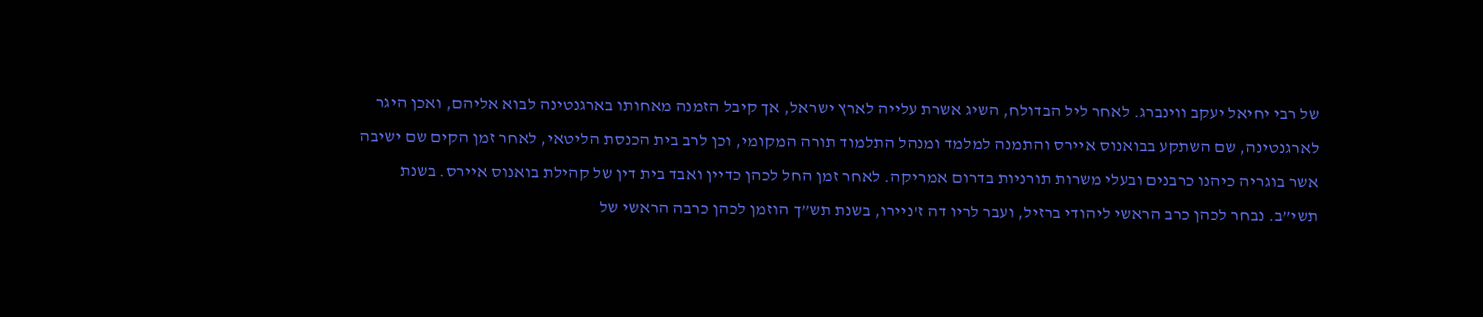של רבי יחיאל יעקב ווינברג. לאחר ליל הבדולח, השיג אשרת עלייה לארץ ישראל, אך קיבל הזמנה מאחותו בארגנטינה לבוא אליהם, ואכן היגר לארגנטינה, שם השתקע בבואנוס איירס והתמנה למלמד ומנהל התלמוד תורה המקומי, וכן לרב בית הכנסת הליטאי, לאחר זמן הקים שם ישיבה אשר בוגריה כיהנו כרבנים ובעלי משרות תורניות בדרום אמריקה. לאחר זמן החל לכהן כדיין ואבד בית דין של קהילת בואנוס איירס. בשנת תשי”ב. נבחר לכהן כרב הראשי ליהודי ברזיל, ועבר לריו דה ז'ניירו, בשנת תש”ך הוזמן לכהן כרבה הראשי של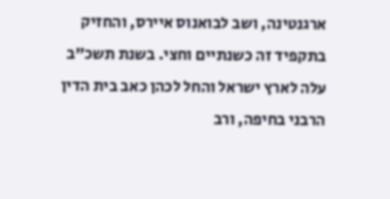ארגנטינה, ושב לבואנוס איירס, והחזיק בתקפיד זה כשנתיים וחצי. בשנת תשכ”ב עלה לארץ ישראל והחל לכהן כאב בית הדין הרבני בחיפה, ורב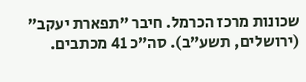שכונות מרכז הכרמל. חיבר ”תפארת יעקב” (ירושלים, תשע”ב). סה”כ 41 מכתבים.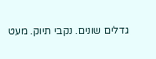גדלים שונים. נקבי תיוק. מעט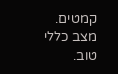קמטים. מצב כללי טוב.